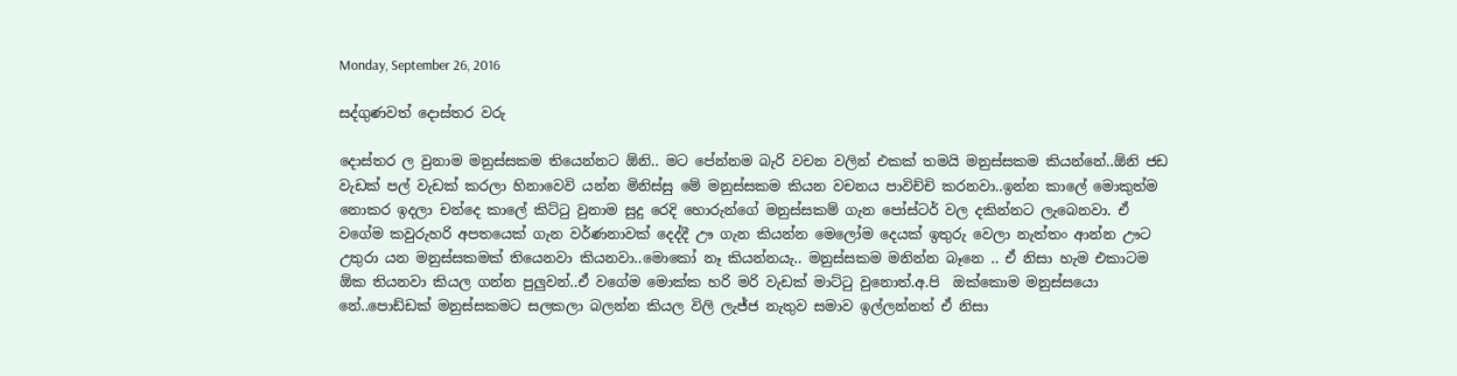Monday, September 26, 2016

සද්ගුණවත් දොස්තර වරු

දොස්තර ල වුනාම මනුස්සකම තියෙන්නට ඕනි.. මට පේන්නම බැරි වචන වලින් එකක් තමයි මනුස්සකම කියන්නේ..ඕනි ජඩ වැඩක් පල් වැඩක් කරලා හිනාවෙවි යන්න මිනිස්සු මේ මනුස්සකම කියන වචනය පාවිච්චි කරනවා..ඉන්න කාලේ මොකුත්ම නොකර ඉදලා චන්දෙ කාලේ කිට්ටු වුනාම සුදු රෙදි හොරුන්ගේ මනුස්සකම් ගැන පෝස්ටර් වල දකින්නට ලැබෙනවා. ඒ වගේම කවුරුහරි අපතයෙක් ගැන වර්ණනාවක් දෙද්දී ඌ ගැන කියන්න මෙලෝම දෙයක් ඉතුරු වෙලා නැත්තං ආන්න ඌට උතුරා යන මනුස්සකමක් තියෙනවා කියනවා..මොකෝ නෑ කියන්නයැ.. මනුස්සකම මනින්න බෑනෙ .. ඒ නිසා හැම එකාටම ඕක තියනවා කියල ගන්න පුලුවන්..ඒ වගේම මොක්ක හරි මරි වැඩක් මාට්ටු වුනොත්.අ.පි ‍ ඔක්කොම මනුස්සයො නේ..පොඩ්ඩක් මනුස්සකමට සලකලා බලන්න කියල විලි ලැජ්ජ නැතුව සමාව ඉල්ලන්නත් ඒ නිසා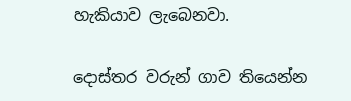හැකියාව ලැබෙනවා.

දොස්තර වරුන් ගාව තියෙන්න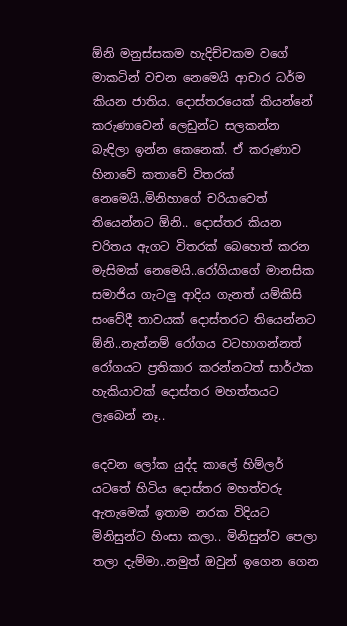ඕනි මනුස්සකම හැදිච්චකම වගේ මාකටින් වචන නෙමෙයි ආචාර ධර්ම කියන ජාතිය. දොස්තරයෙක් කියන්නේ කරුණාවෙන් ලෙඩුන්ට සලකන්න බැඳිලා ඉන්න කෙනෙක්. ඒ කරුණාව හිනාවේ කතාවේ විතරක් නෙමෙයි..මිනිහාගේ චරියාවෙත් තියෙන්නට ඕනි.. දොස්තර කියන චරිතය ඇගට විතරක් බෙහෙත් කරන මැසිමක් නෙමෙයි..රෝගියාගේ මානසික සමාජිය ගැටලු ආදිය ගැනත් යම්කිසි සංවේදී තාවයක් දොස්තරට තියෙන්නට ඕනි..නැත්නම් රෝගය වටහාගන්නත් රෝගයට ප්‍රතිකාර කරන්නටත් සාර්ථක හැකියාවක් දොස්තර මහත්තයට ලැබෙන් නෑ..

දෙවන ලෝක යුද්ද කාලේ හිම්ලර් යටතේ හිටිය දොස්තර මහත්වරු ඇතැමෙක් ඉතාම නරක විදියට මිනිසුන්ට හිංසා කලා.. මිනිසුන්ව පෙලා තලා දැම්මා..නමුත් ඔවුන් ඉගෙන ගෙන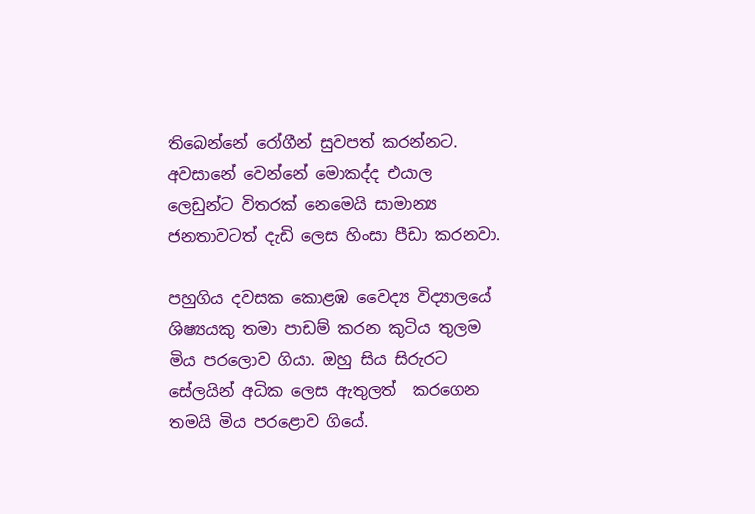තිබෙන්නේ රෝගීන් සුවපත් කරන්නට. අවසානේ වෙන්නේ මොකද්ද එයාල ලෙඩුන්ට විතරක් නෙමෙයි සාමාන්‍ය ජනතාවටත් දැඩි ලෙස හිංසා පීඩා කරනවා.

පහුගිය දවසක කොළඹ වෛද්‍ය විද්‍යාලයේ ශිෂ්‍යයකු තමා පාඩම් කරන කුටිය තුලම මිය පරලොව ගියා. ඔහු සිය සිරුරට සේලයින් අධික ලෙස ඇතුලත්  කරගෙන තමයි මිය පරළොව ගියේ.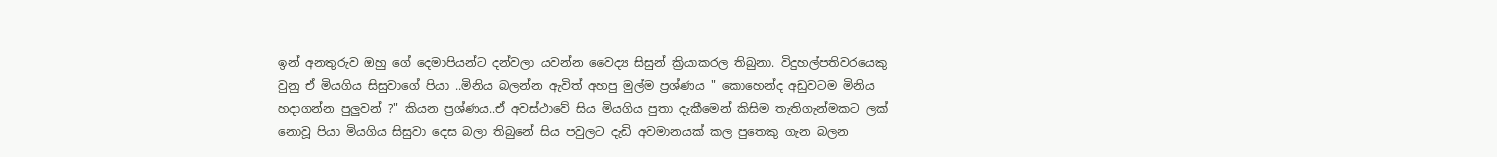ඉන් අනතුරුව ඔහු ගේ දෙමාපියන්ට දන්වලා යවන්න වෛද්‍ය සිසුන් ක්‍රියාකරල තිබුනා. විදුහල්පතිවරයෙකු වුනු ඒ මියගිය සිසුවාගේ පියා ..මිනිය බලන්න ඇවිත් අහපු මුල්ම ප්‍රශ්ණය " කොහෙන්ද අඩුවටම මිනිය හදාගන්න පුලුවන් ?" කියන ප්‍රශ්ණය..ඒ අවස්ථාවේ සිය මියගිය පුතා දැකීමෙන් කිසිම තැතිගැන්මකට ලක් නොවූ පියා මියගිය සිසුවා දෙස බලා තිබුනේ සිය පවුලට දැඩි අවමානයක් කල පුතෙකු ගැන බලන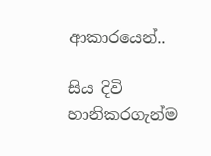ආකාරයෙන්..

සිය දිවි හානිකරගැන්ම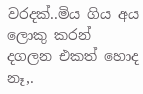වරදක්..මිය ගිය අය ලොකු කරන් දගලන එකත් හොද නෑ,.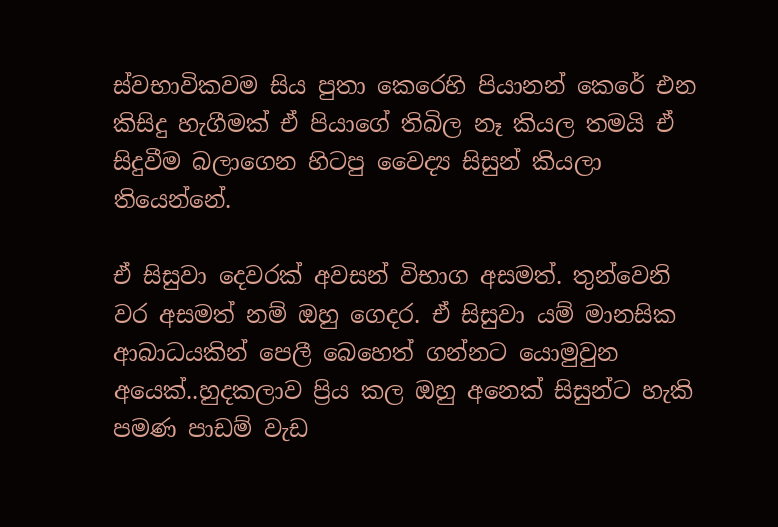ස්වභාවිකවම සිය පුතා කෙරෙහි පියානන් කෙරේ එන කිසිදු හැගීමක් ඒ පියාගේ තිබිල නෑ කියල තමයි ඒ සිදුවීම බලාගෙන හිටපු වෛද්‍ය සිසුන් කියලා තියෙන්නේ.

ඒ සිසුවා දෙවරක් අවසන් විභාග අසමත්. තුන්වෙනි වර අසමත් නම් ඔහු ගෙදර. ඒ සිසුවා යම් මානසික ආබාධයකින් පෙලී බෙහෙත් ගන්නට යොමුවුන අයෙක්..හුදකලාව ප්‍රිය කල ඔහු අනෙක් සිසුන්ට හැකි පමණ පාඩම් වැඩ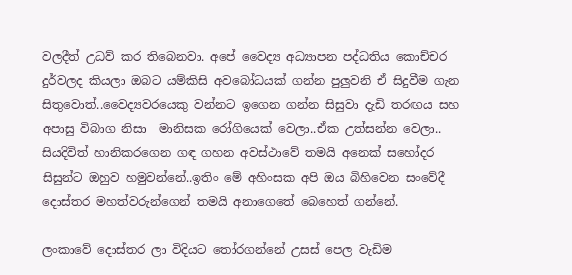වලදීත් උධව් කර තිබෙනවා. අපේ වෛද්‍ය අධ්‍යාපන පද්ධතිය කොච්චර දුර්වලද කියලා ඔබට යම්කිසි අවබෝධයක් ගන්න පුලුවනි ඒ සිදුවීම ගැන සිතුවොත්..වෛද්‍යවරයෙකු වන්නට ඉගෙන ගන්න සිසුවා දැඩි තරඟය සහ අපාසු විබාග නිසා  මානිසක රෝගියෙක් වෙලා..ඒක උත්සන්න වෙලා.. සියදිවිත් හානිකරගෙන ගඳ ගහන අවස්ථාවේ තමයි අනෙක් සහෝදර සිසුන්ට ඔහුව හමුවන්නේ..ඉතිං මේ අහිංසක අපි ඔය බිහිවෙන සංවේදී දොස්තර මහත්වරුන්ගෙන් තමයි අනාගෙතේ බෙහෙත් ගන්නේ.

ලංකාවේ දොස්තර ලා විදියට තෝරගන්නේ උසස් පෙල වැඩිම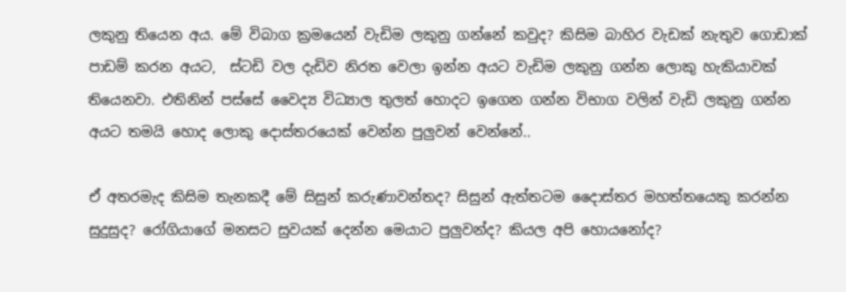ලකුනු ‍තියෙන අය. මේ විබාග ක්‍රමයෙන් වැඩිම ලකුනු ගන්නේ කවුද? කිසිම බාහිර වැඩක් නැතුව ගොඩාක් පාඩම් කරන අයට,  ස්ටඩි වල දැඩිව නිරත වෙලා ඉන්න අයට වැඩිම ලකුනු ගන්න ලොකු හැකියාවක් තියෙනවා. එතිනින් පස්සේ වෛද්‍ය විධ්‍යාල තුලත් හොදට ඉගෙන ගන්න විභාග වලින් වැඩි ලකුනු ගන්න අයට තමයි හොද ලොකු දොස්තරයෙක් වෙන්න පුලුවන් වෙන්නේ..

ඒ අතරමැද කිසිම තැනකදී මේ සිසුන් කරුණාවන්තද? සිසුන් ඇත්තටම දෛාස්තර මහත්තයෙකු කරන්න සුදුසුද? රෝගියාගේ මනසට සුවයක් දෙන්න මෙයාට පුලුවන්ද? කියල අපි හොයනෝද?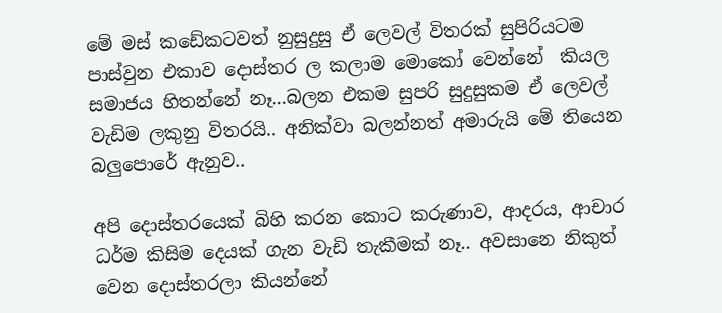මේ මස් කඩේකටවත් නුසුදුසු ඒ ලෙවල් විතරක් සුපිරියටම පාස්වුන එකාව දොස්තර ල කලාම මොකෝ වෙන්නේ  කියල සමාජය හිතන්නේ නෑ...බලන එකම සුපරි සුදුසුකම ඒ ලෙවල් වැඩිම ලකුනු විතරයි.. අනික්වා බලන්නත් අමාරුයි මේ තියෙන බලුපොරේ ඇනුව..

අපි දොස්තරයෙක් බිහි කරන කොට කරුණාව, ආදරය, ආචාර ධර්ම කිසිම දෙයක් ගැන වැඩි තැකීමක් නෑ.. අවසානෙ නිකුත් වෙන දොස්තරලා කියන්නේ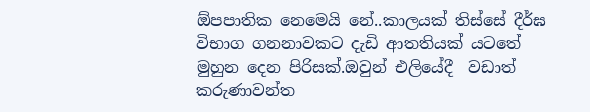ඕපපාතික නෙමෙයි නේ..කාලයක් තිස්සේ දීර්ඝ විභාග ගනනාවකට දැඩි ආතතියක් යටතේ මුහුන දෙන පිරිසක්.ඔවුන් එලියේදී  වඩාත් කරුණාවන්ත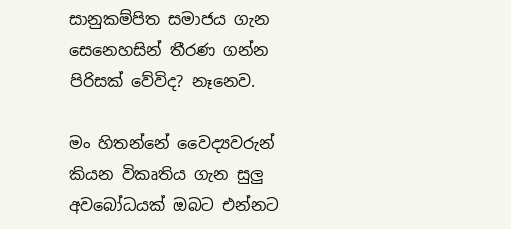සානුකම්පිත සමාජය ගැන සෙනෙහසින් තීරණ ගන්න පිරිසක් වේවිද? නෑනෙව.

මං හිතන්නේ වෛද්‍යවරුන් කියන විකෘතිය ගැන සුලු අවබෝධයක් ඔබට එන්නට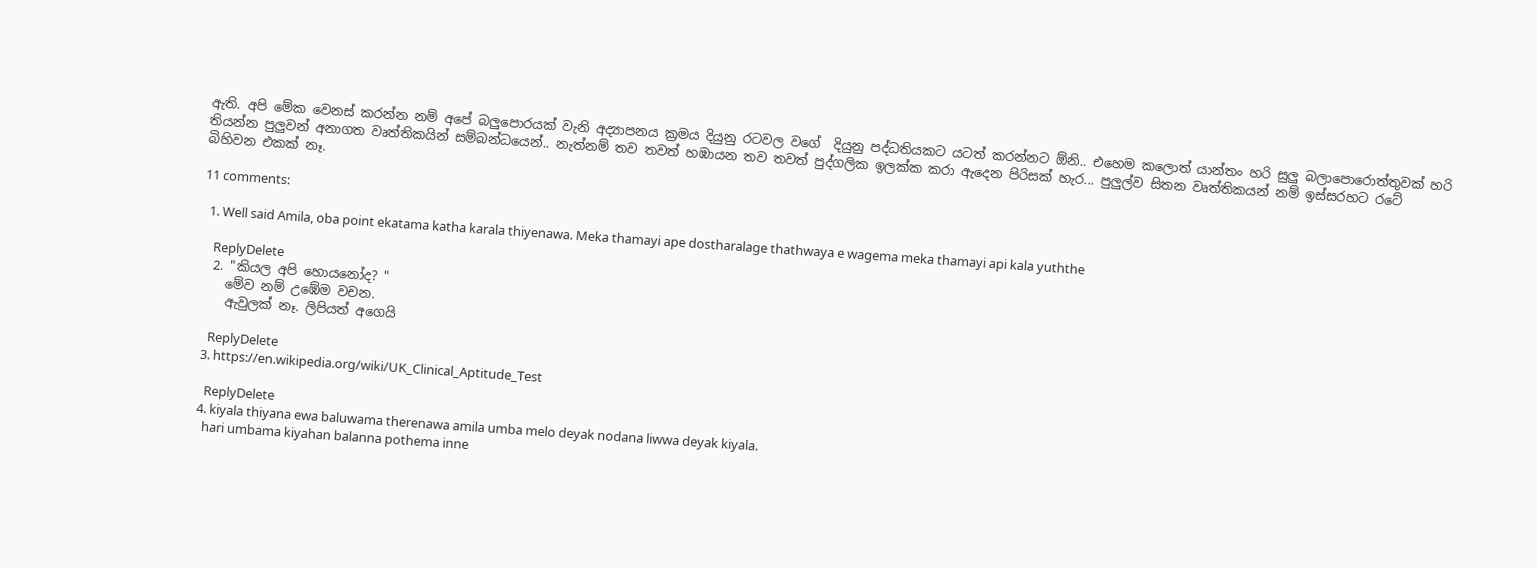ඇති. අපි මේක වෙනස් කරන්න නම් අපේ බලුපොරයක් වැනි අද්‍යාපනය ක්‍රමය දියුනු රටවල වගේ ‍ දියුනු පද්ධතියකට යටත් කරන්නට ඕනි.. එහෙම කලොත් යාන්තං හරි සුලු බලාපොරොත්තුවක් හරි තියන්න පුලුවන් අනාගත වෘත්තිකයින් සම්බන්ධයෙන්.. නැත්නම් තව තවත් හඹායන තව තවත් පුද්ගලික ඉලක්ක කරා ඇදෙන පිරිසක් හැර... පුලුල්ව සිතන වෘත්තිකයන් නම් ඉස්සරහට රටේ බිහිවන එකක් නෑ.

11 comments:

  1. Well said Amila, oba point ekatama katha karala thiyenawa. Meka thamayi ape dostharalage thathwaya e wagema meka thamayi api kala yuththe

    ReplyDelete
  2. "කියල අපි හොයනෝද? "
    මේව නම් උඹේම වචන.
    ඇවුලක් නෑ. ලිපියත් අගෙයි

    ReplyDelete
  3. https://en.wikipedia.org/wiki/UK_Clinical_Aptitude_Test

    ReplyDelete
  4. kiyala thiyana ewa baluwama therenawa amila umba melo deyak nodana liwwa deyak kiyala.
    hari umbama kiyahan balanna pothema inne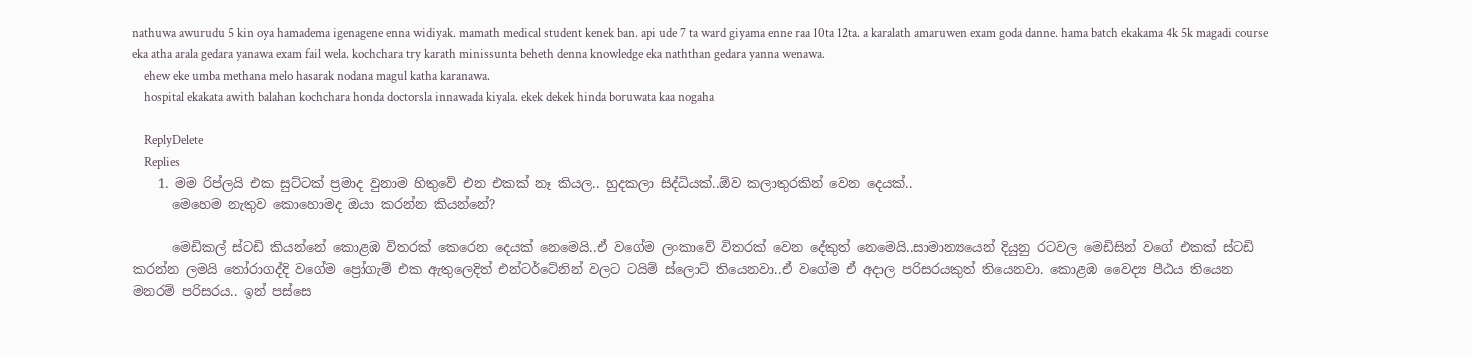nathuwa awurudu 5 kin oya hamadema igenagene enna widiyak. mamath medical student kenek ban. api ude 7 ta ward giyama enne raa 10ta 12ta. a karalath amaruwen exam goda danne. hama batch ekakama 4k 5k magadi course eka atha arala gedara yanawa exam fail wela. kochchara try karath minissunta beheth denna knowledge eka naththan gedara yanna wenawa.
    ehew eke umba methana melo hasarak nodana magul katha karanawa.
    hospital ekakata awith balahan kochchara honda doctorsla innawada kiyala. ekek dekek hinda boruwata kaa nogaha

    ReplyDelete
    Replies
    1. මම රිප්ලයි එක සුට්ටක් ප්‍රමාද වුනාම හිතුවේ එන එකක් නෑ කියල.. හුදකලා සිද්ධියක්..ඕව කලාතුරකින් වෙන දෙයක්..
      මෙහෙම නැතුව කොහොමද ඔයා කරන්න කියන්නේ?

      මෙඩිකල් ස්ටඩි කියන්නේ කොළඹ විතරක් කෙරෙන දෙයක් නෙමෙයි..ඒ වගේම ලංකාවේ විතරක් වෙන දේකුත් නෙමෙයි..සාමාන්‍යයෙන් දියුනු රටවල මෙඩිසින් වගේ එකක් ස්ටඩි කරන්න ලමයි තෝරාගද්දි වගේම ප්‍රෝගැම් එක ඇතුලෙදිත් එන්ටර්ටේනින් වලට ටයිම් ස්ලොට් තියෙනවා..ඒ වගේම ඒ අදාල පරිසරයකුත් තියෙනවා. කොළඹ වෛද්‍ය පීඨය තියෙන මනරම් පරිසරය.. ඉන් පස්සෙ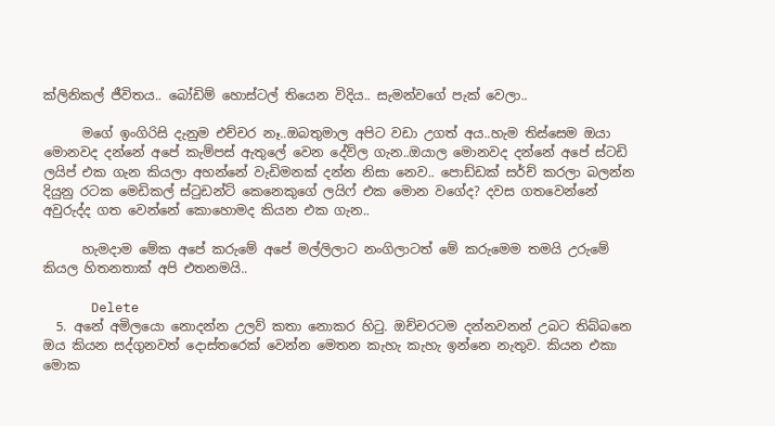ක්ලිනිකල් ජීවිතය.. බෝඩිම් හොස්ටල් තියෙන විදිය.. සැමන්වගේ පැක් වෙලා..

      මගේ ඉංගිරිසි දැනුම එච්චර නෑ..ඔබතුමාල අපිට වඩා උගත් අය..හැම තිස්සෙම ඔයා මොනවද දන්නේ අපේ කැම්පස් ඇතුලේ වෙන දේව්ල ගැන..ඔයාල මොනවද දන්නේ අපේ ස්ටඩි ලයිප් එක ගැන කියලා අහන්නේ වැඩිමනක් දන්න නිසා නෙව.. පොඩ්ඩක් සර්ච් කරලා බලන්න දියුනු රටක මෙඩිකල් ස්ටුඩන්ට් කෙනෙකුගේ ලයිෆ් එක මොන වගේද? දවස ගතවෙන්නේ අවුරුද්ද ගත වෙන්නේ කොහොමද කියන එක ගැන..

      හැමදාම මේක අපේ කරුමේ අපේ මල්ලිලාට නංගිලාටත් මේ කරුමෙම තමයි උරුමේ කියල හිතනතාක් අපි එතනමයි..

      Delete
  5. අනේ අමිලයො නොදන්න උලව් කතා නොකර හිටු. ඔච්චරටම දන්නවනන් උබට තිබ්බනෙ ඔය කියන සද්ගුනවත් දොස්තරෙක් වෙන්න මෙතන කැහැ කැහැ ඉන්නෙ නැතුව. කියන එකා මොක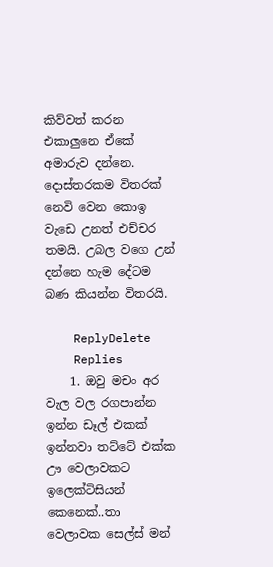කිව්වත් කරන එකාලුනෙ ඒකේ අමාරුව දන්නෙ. දොස්තරකම විතරක් නෙවි වෙන කොඉ වැඩෙ උනත් එච්චර තමයි. උබල වගෙ උන් දන්නෙ හැම දේටම බණ කියන්න විතරයි.

    ReplyDelete
    Replies
    1. ඔවු මචං අර වැල වල රගපාන්න ඉන්න ඩෑල් එකක් ඉන්නවා තට්ටේ එක්ක ඌ වෙලාවකට ඉලෙක්ටිසියන් කෙනෙක්..තා වෙලාවක සෙල්ස් මන්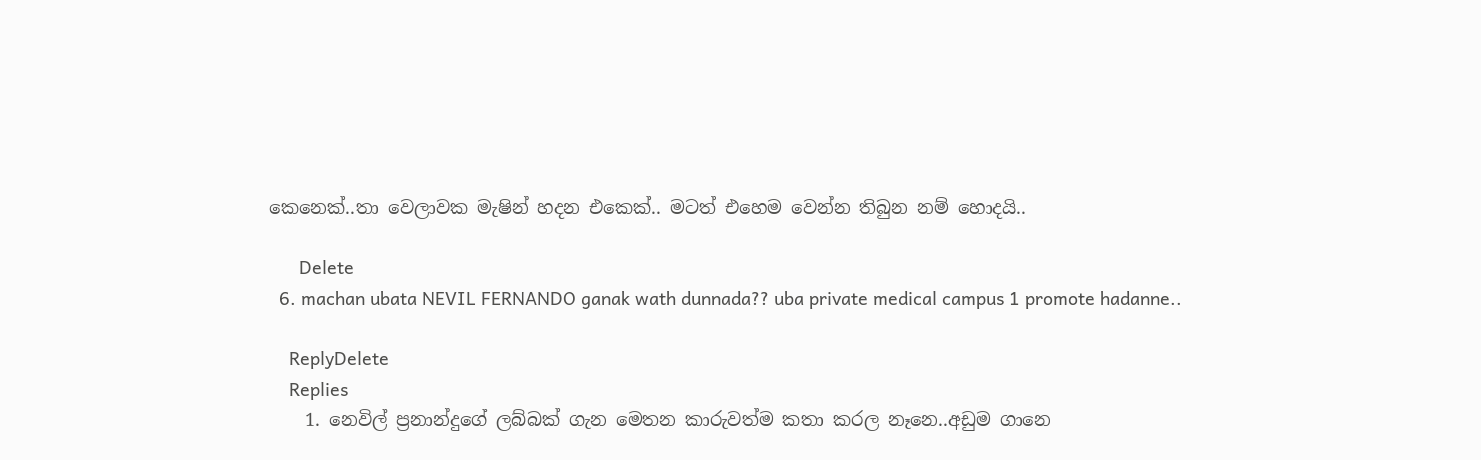කෙනෙක්..තා වෙලාවක මැෂින් හදන එකෙක්.. මටත් එහෙම වෙන්න තිබුන නම් හොදයි..

      Delete
  6. machan ubata NEVIL FERNANDO ganak wath dunnada?? uba private medical campus 1 promote hadanne..

    ReplyDelete
    Replies
    1. නෙවිල් ප්‍රනාන්දුගේ ලබ්බක් ගැන මෙතන කාරුවත්ම කතා කරල නෑනෙ..අඩුම ගානෙ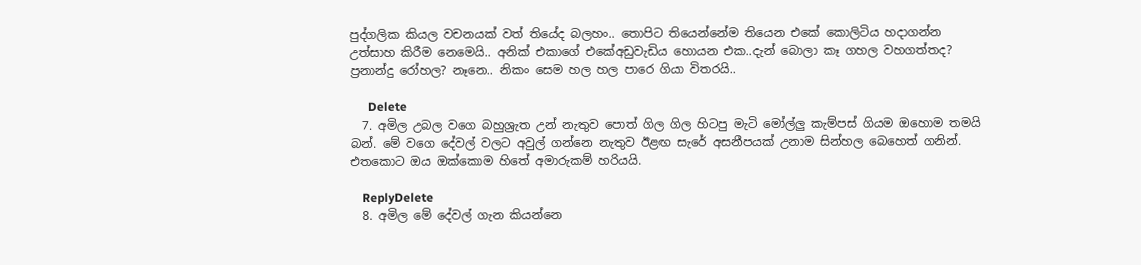පුද්ගලික කියල වචනයක් වත් තියේද බලහං.. ත‍ොපිට තියෙන්නේම තියෙන එකේ කොලිටිය හදාගන්න උත්සාහ කිරීම නෙමෙයි.. අනික් එකාගේ එකේඅඩුවැඩිය හොයන එක..දැන් බොලා කෑ ගහල වහගත්තද? ප්‍රනාන්දු රෝහල? නෑනෙ.. නිකං සෙම හල හල පාරෙ ගියා විතරයි..

      Delete
  7. අමිල උබල වගෙ බහුශ්‍රැත උන් නැතුව පොත් ගිල ගිල හිටපු මැටි මෝල්ලු කැම්පස් ගියම ඔහොම තමයි බන්. මේ වගෙ දේවල් වලට අවුල් ගන්නෙ නැතුව ඊළඟ සැරේ අසනීපයක් උනාම සින්හල බෙහෙත් ගනින්. එතකොට ඔය ඔක්කොම හිතේ අමාරුකම් හරියයි.

    ReplyDelete
  8. අමිල මේ දේවල් ගැන කියන්නෙ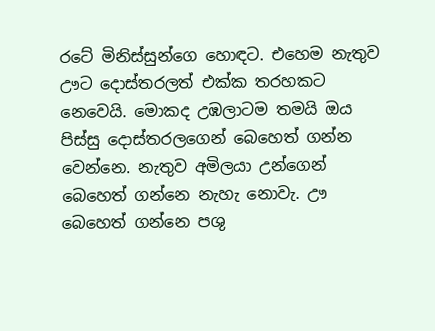රටේ මිනිස්සුන්ගෙ හොඳට. එහෙම නැතුව ඌට දොස්තරලත් එක්ක තරහකට නෙවෙයි. මොකද උඹලාටම තමයි ඔය පිස්සු දොස්තරලගෙන් බෙහෙත් ගන්න වෙන්නෙ. නැතුව අමිලයා උන්ගෙන් බෙහෙත් ගන්නෙ නැහැ නොවැ. ඌ බෙහෙත් ගන්නෙ පශු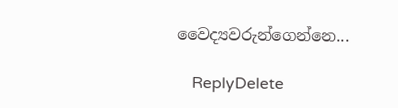වෛද්‍යවරුන්ගෙන්නෙ...

    ReplyDelete